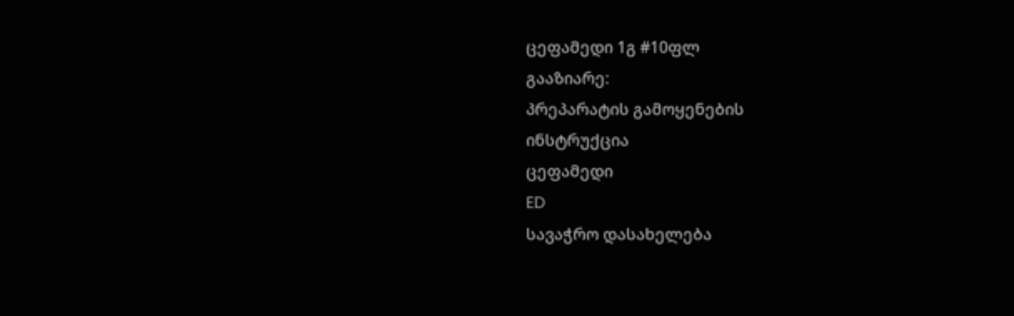ცეფამედი 1გ #10ფლ
გააზიარე:
პრეპარატის გამოყენების
ინსტრუქცია
ცეფამედი
ED
სავაჭრო დასახელება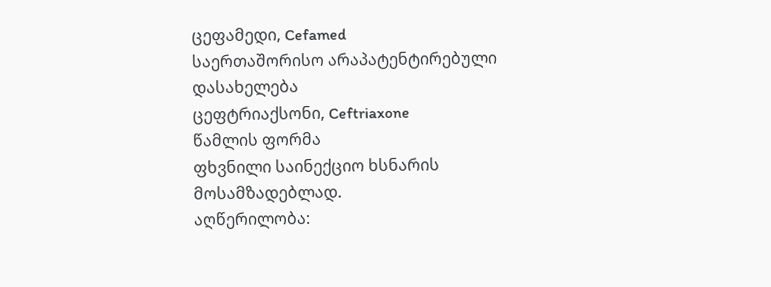ცეფამედი, Cefamed
საერთაშორისო არაპატენტირებული დასახელება
ცეფტრიაქსონი, Ceftriaxone
წამლის ფორმა
ფხვნილი საინექციო ხსნარის მოსამზადებლად.
აღწერილობა: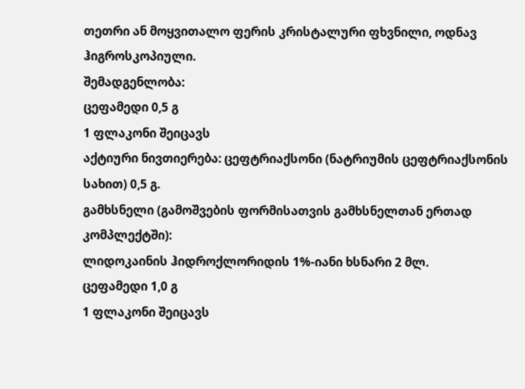თეთრი ან მოყვითალო ფერის კრისტალური ფხვნილი, ოდნავ ჰიგროსკოპიული.
შემადგენლობა:
ცეფამედი 0,5 გ
1 ფლაკონი შეიცავს
აქტიური ნივთიერება: ცეფტრიაქსონი (ნატრიუმის ცეფტრიაქსონის სახით) 0,5 გ.
გამხსნელი (გამოშვების ფორმისათვის გამხსნელთან ერთად კომპლექტში):
ლიდოკაინის ჰიდროქლორიდის 1%-იანი ხსნარი 2 მლ.
ცეფამედი 1,0 გ
1 ფლაკონი შეიცავს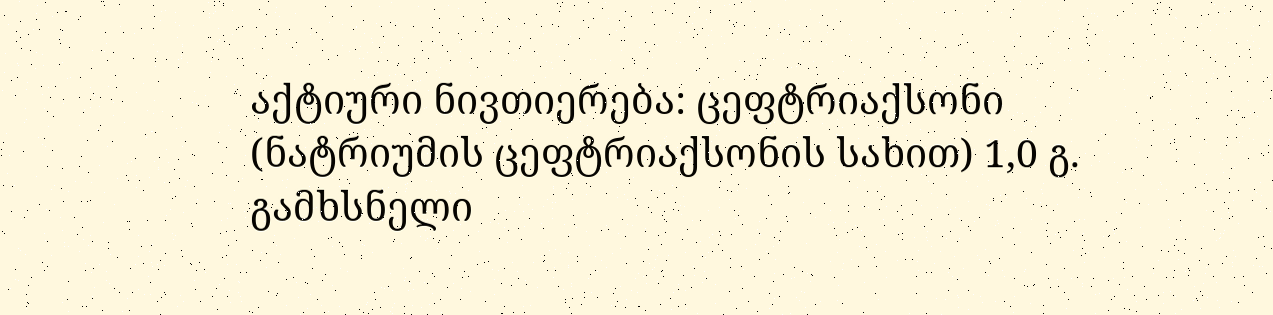აქტიური ნივთიერება: ცეფტრიაქსონი (ნატრიუმის ცეფტრიაქსონის სახით) 1,0 გ.
გამხსნელი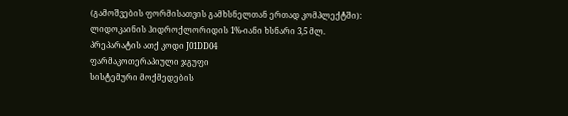(გამოშვების ფორმისათვის გამხსნელთან ერთად კომპლექტში):
ლიდოკაინის ჰიდროქლორიდის 1%-იანი ხსნარი 3,5 მლ.
პრეპარატის ათქ კოდი J01DD04
ფარმაკოთერაპიული ჯგუფი
სისტემური მოქმედების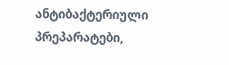ანტიბაქტერიული პრეპარატები,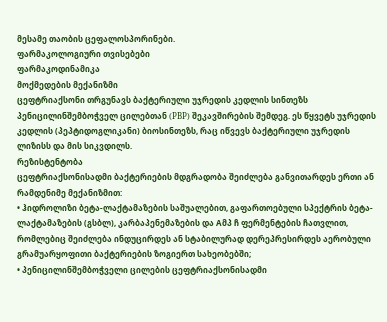მესამე თაობის ცეფალოსპორინები.
ფარმაკოლოგიური თვისებები
ფარმაკოდინამიკა
მოქმედების მექანიზმი
ცეფტრიაქსონი თრგუნავს ბაქტერიული უჯრედის კედლის სინთეზს პენიცილინშემბოჭველ ცილებთან (РВР) შეკავშირების შემდეგ. ეს წყვეტს უჯრედის კედლის (პეპტიდოგლიკანი) ბიოსინთეზს, რაც იწვევს ბაქტერიული უჯრედის ლიზისს და მის სიკვდილს.
რეზისტენტობა
ცეფტრიაქსონისადმი ბაქტერიების მდგრადობა შეიძლება განვითარდეს ერთი ან რამდენიმე მექანიზმით:
• ჰიდროლიზი ბეტა-ლაქტამაზების საშუალებით, გაფართოებული სპექტრის ბეტა-ლაქტამაზების (გსბლ), კარბაპენემაზების და Aმპ ჩ ფერმენტების ჩათვლით, რომლებიც შეიძლება ინდუცირდეს ან სტაბილურად დერეპრესირდეს აერობული გრამუარყოფითი ბაქტერიების ზოგიერთ სახეობებში;
• პენიცილინშემბოჭველი ცილების ცეფტრიაქსონისადმი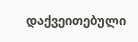დაქვეითებული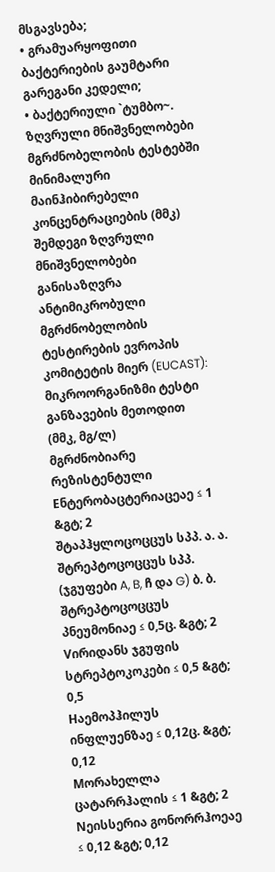მსგავსება;
• გრამუარყოფითი ბაქტერიების გაუმტარი გარეგანი კედელი;
• ბაქტერიული `ტუმბო~.
ზღვრული მნიშვნელობები მგრძნობელობის ტესტებში
მინიმალური მაინჰიბირებელი კონცენტრაციების (მმკ) შემდეგი ზღვრული მნიშვნელობები განისაზღვრა ანტიმიკრობული მგრძნობელობის ტესტირების ევროპის კომიტეტის მიერ (EUCAST):
მიკროორგანიზმი ტესტი განზავების მეთოდით
(მმკ, მგ/ლ)
მგრძნობიარე რეზისტენტული
Eნტერობაცტერიაცეაე ≤ 1 &გტ; 2
შტაპჰყლოცოცცუს სპპ. ა. ა.
შტრეპტოცოცცუს სპპ.
(ჯგუფები A, B, ჩ და G) ბ. ბ.
შტრეპტოცოცცუს პნეუმონიაე ≤ 0,5ც. &გტ; 2
Vირიდანს ჯგუფის სტრეპტოკოკები ≤ 0,5 &გტ; 0,5
Hაემოპჰილუს ინფლუენზაე ≤ 0,12ც. &გტ; 0,12
Mორახელლა ცატარრჰალის ≤ 1 &გტ; 2
Nეისსერია გონორრჰოეაე ≤ 0,12 &გტ; 0,12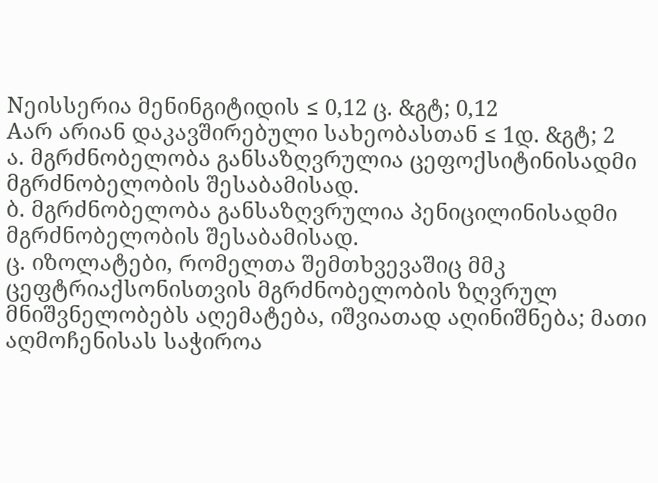Nეისსერია მენინგიტიდის ≤ 0,12 ც. &გტ; 0,12
Aარ არიან დაკავშირებული სახეობასთან ≤ 1დ. &გტ; 2
ა. მგრძნობელობა განსაზღვრულია ცეფოქსიტინისადმი მგრძნობელობის შესაბამისად.
ბ. მგრძნობელობა განსაზღვრულია პენიცილინისადმი მგრძნობელობის შესაბამისად.
ც. იზოლატები, რომელთა შემთხვევაშიც მმკ ცეფტრიაქსონისთვის მგრძნობელობის ზღვრულ მნიშვნელობებს აღემატება, იშვიათად აღინიშნება; მათი აღმოჩენისას საჭიროა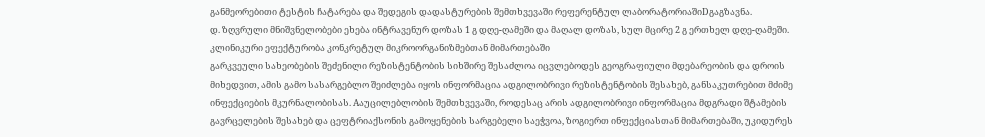განმეორებითი ტესტის ჩატარება და შედეგის დადასტურების შემთხვევაში რეფერენტულ ლაბორატორიაშიDგაგზავნა.
დ. ზღვრული მნიშვნელობები ეხება ინტრავენურ დოზას 1 გ დღე-ღამეში და მაღალ დოზას, სულ მცირე 2 გ ერთხელ დღე-ღამეში.
კლინიკური ეფექტურობა კონკრეტულ მიკროორგანიზმებთან მიმართებაში
გარკვეული სახეობების შეძენილი რეზისტენტობის სიხშირე შესაძლოა იცვლებოდეს გეოგრაფიული მდებარეობის და დროის მიხედვით, ამის გამო სასარგებლო შეიძლება იყოს ინფორმაცია ადგილობრივი რეზისტენტობის შესახებ, განსაკუთრებით მძიმე ინფექციების მკურნალობისას. Aაუცილებლობის შემთხვევაში, როდესაც არის ადგილობრივი ინფორმაცია მდგრადი შტამების გავრცელების შესახებ და ცეფტრიაქსონის გამოყენების სარგებელი საეჭვოა, ზოგიერთ ინფექციასთან მიმართებაში, უკიდურეს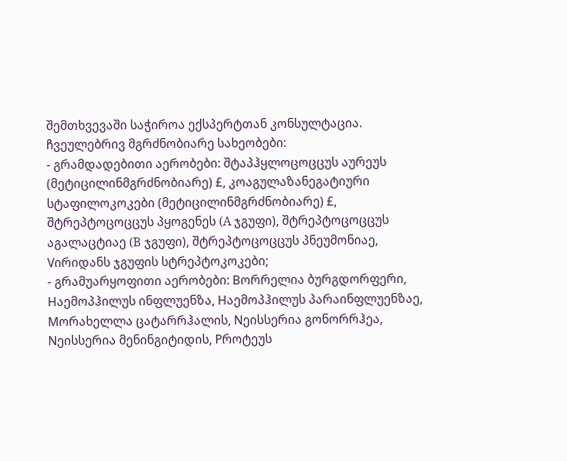შემთხვევაში საჭიროა ექსპერტთან კონსულტაცია.
ჩვეულებრივ მგრძნობიარე სახეობები:
- გრამდადებითი აერობები: შტაპჰყლოცოცცუს აურეუს (მეტიცილინმგრძნობიარე) £, კოაგულაზანეგატიური სტაფილოკოკები (მეტიცილინმგრძნობიარე) £, შტრეპტოცოცცუს პყოგენეს (A ჯგუფი), შტრეპტოცოცცუს აგალაცტიაე (B ჯგუფი), შტრეპტოცოცცუს პნეუმონიაე, Vირიდანს ჯგუფის სტრეპტოკოკები;
- გრამუარყოფითი აერობები: Bორრელია ბურგდორფერი, Hაემოპჰილუს ინფლუენზა, Hაემოპჰილუს პარაინფლუენზაე, Mორახელლა ცატარრჰალის, Nეისსერია გონორრჰეა, Nეისსერია მენინგიტიდის, Pროტეუს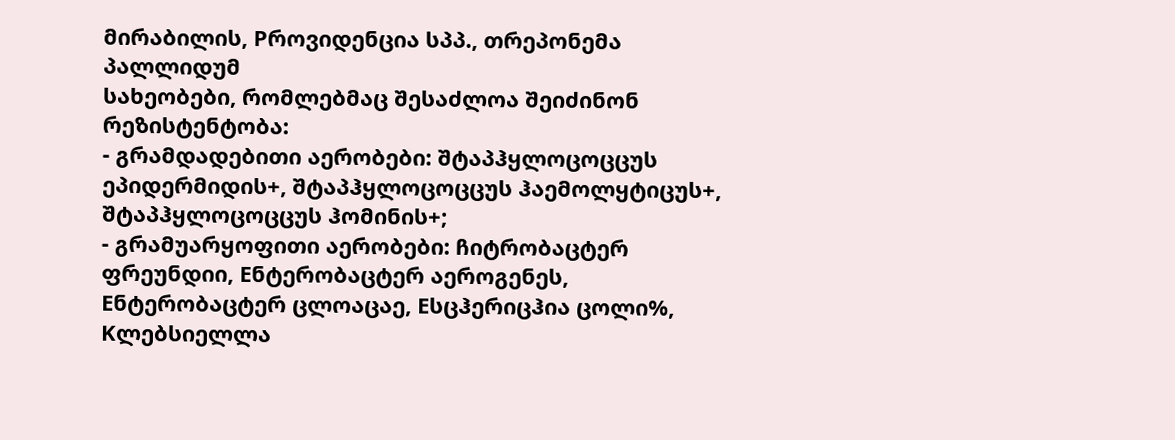მირაბილის, Pროვიდენცია სპპ., თრეპონემა პალლიდუმ
სახეობები, რომლებმაც შესაძლოა შეიძინონ რეზისტენტობა:
- გრამდადებითი აერობები: შტაპჰყლოცოცცუს ეპიდერმიდის+, შტაპჰყლოცოცცუს ჰაემოლყტიცუს+, შტაპჰყლოცოცცუს ჰომინის+;
- გრამუარყოფითი აერობები: ჩიტრობაცტერ ფრეუნდიი, Eნტერობაცტერ აეროგენეს, Eნტერობაცტერ ცლოაცაე, Eსცჰერიცჰია ცოლი%, Kლებსიელლა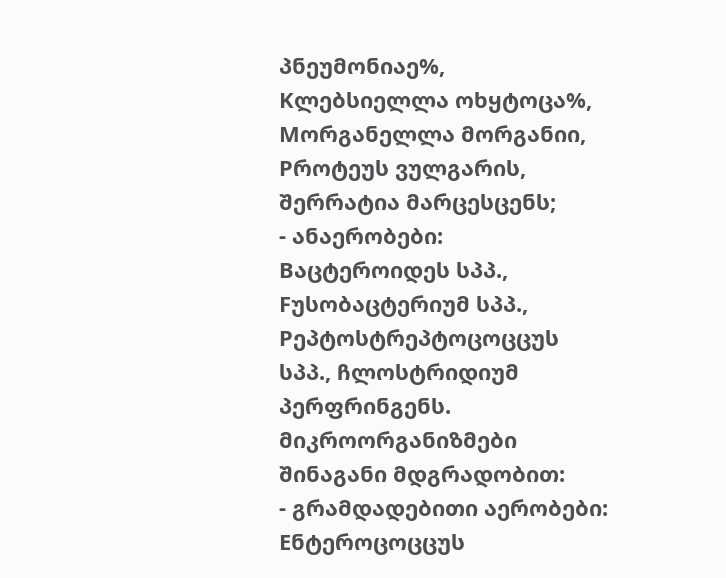პნეუმონიაე%, Kლებსიელლა ოხყტოცა%, Mორგანელლა მორგანიი, Pროტეუს ვულგარის, შერრატია მარცესცენს;
- ანაერობები: Bაცტეროიდეს სპპ., Fუსობაცტერიუმ სპპ., Pეპტოსტრეპტოცოცცუს სპპ., ჩლოსტრიდიუმ პერფრინგენს.
მიკროორგანიზმები შინაგანი მდგრადობით:
- გრამდადებითი აერობები: Eნტეროცოცცუს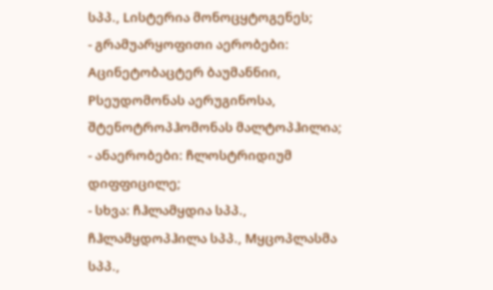სპპ., Lისტერია მონოცყტოგენეს;
- გრამუარყოფითი აერობები: Aცინეტობაცტერ ბაუმანნიი, Pსეუდომონას აერუგინოსა, შტენოტროპჰომონას მალტოპჰილია;
- ანაერობები: ჩლოსტრიდიუმ დიფფიცილე;
- სხვა: ჩჰლამყდია სპპ., ჩჰლამყდოპჰილა სპპ., Mყცოპლასმა სპპ.,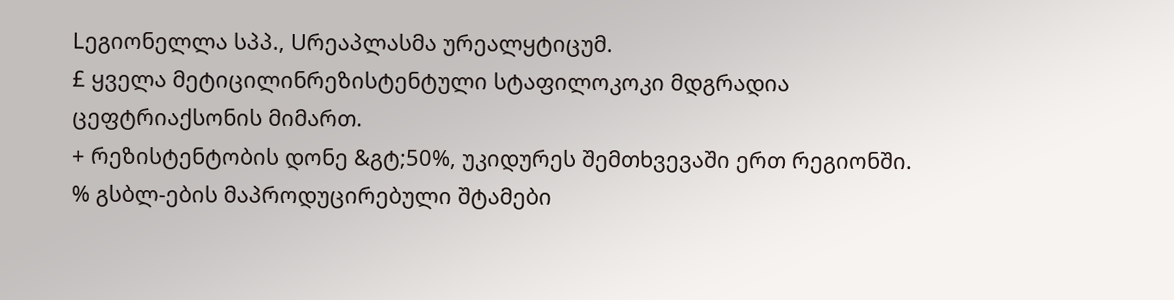Lეგიონელლა სპპ., Uრეაპლასმა ურეალყტიცუმ.
£ ყველა მეტიცილინრეზისტენტული სტაფილოკოკი მდგრადია ცეფტრიაქსონის მიმართ.
+ რეზისტენტობის დონე &გტ;50%, უკიდურეს შემთხვევაში ერთ რეგიონში.
% გსბლ-ების მაპროდუცირებული შტამები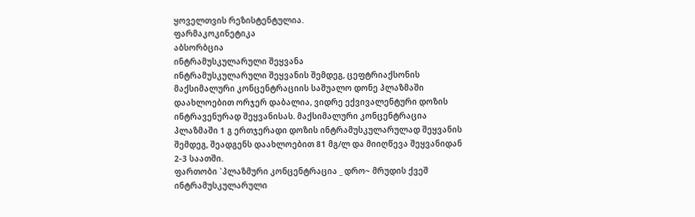ყოველთვის რეზისტენტულია.
ფარმაკოკინეტიკა
აბსორბცია
ინტრამუსკულარული შეყვანა
ინტრამუსკულარული შეყვანის შემდეგ, ცეფტრიაქსონის მაქსიმალური კონცენტრაციის საშუალო დონე პლაზმაში დაახლოებით ორჯერ დაბალია, ვიდრე ექვივალენტური დოზის ინტრავენურად შეყვანისას. მაქსიმალური კონცენტრაცია პლაზმაში 1 გ ერთჯერადი დოზის ინტრამუსკულარულად შეყვანის შემდეგ, შეადგენს დაახლოებით 81 მგ/ლ და მიიღწევა შეყვანიდან 2-3 საათში.
ფართობი `პლაზმური კონცენტრაცია _ დრო~ მრუდის ქვეშ ინტრამუსკულარული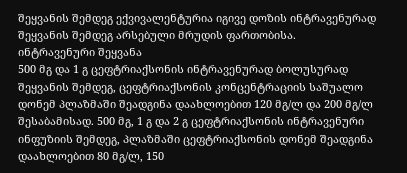შეყვანის შემდეგ ექვივალენტურია იგივე დოზის ინტრავენურად შეყვანის შემდეგ არსებული მრუდის ფართობისა.
ინტრავენური შეყვანა
500 მგ და 1 გ ცეფტრიაქსონის ინტრავენურად ბოლუსურად შეყვანის შემდეგ, ცეფტრიაქსონის კონცენტრაციის საშუალო დონემ პლაზმაში შეადგინა დაახლოებით 120 მგ/ლ და 200 მგ/ლ შესაბამისად. 500 მგ, 1 გ და 2 გ ცეფტრიაქსონის ინტრავენური ინფუზიის შემდეგ, პლაზმაში ცეფტრიაქსონის დონემ შეადგინა დაახლოებით 80 მგ/ლ, 150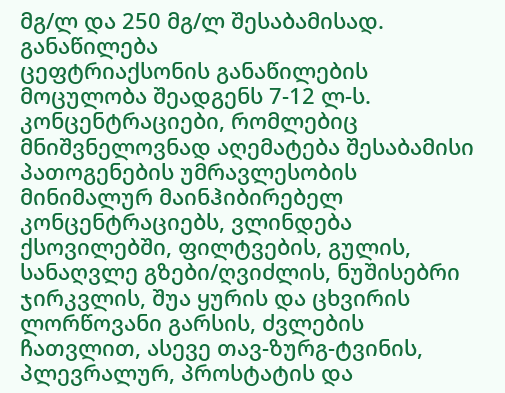მგ/ლ და 250 მგ/ლ შესაბამისად.
განაწილება
ცეფტრიაქსონის განაწილების მოცულობა შეადგენს 7-12 ლ-ს. კონცენტრაციები, რომლებიც მნიშვნელოვნად აღემატება შესაბამისი პათოგენების უმრავლესობის მინიმალურ მაინჰიბირებელ კონცენტრაციებს, ვლინდება ქსოვილებში, ფილტვების, გულის, სანაღვლე გზები/ღვიძლის, ნუშისებრი ჯირკვლის, შუა ყურის და ცხვირის ლორწოვანი გარსის, ძვლების ჩათვლით, ასევე თავ-ზურგ-ტვინის, პლევრალურ, პროსტატის და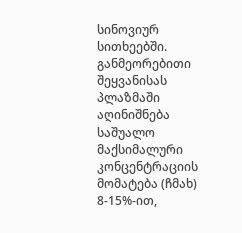სინოვიურ სითხეებში. განმეორებითი შეყვანისას პლაზმაში აღინიშნება საშუალო მაქსიმალური კონცენტრაციის მომატება (ჩმახ) 8-15%-ით,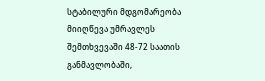სტაბილური მდგომარეობა მიიღწევა უმრავლეს შემთხვევაში 48-72 საათის განმავლობაში,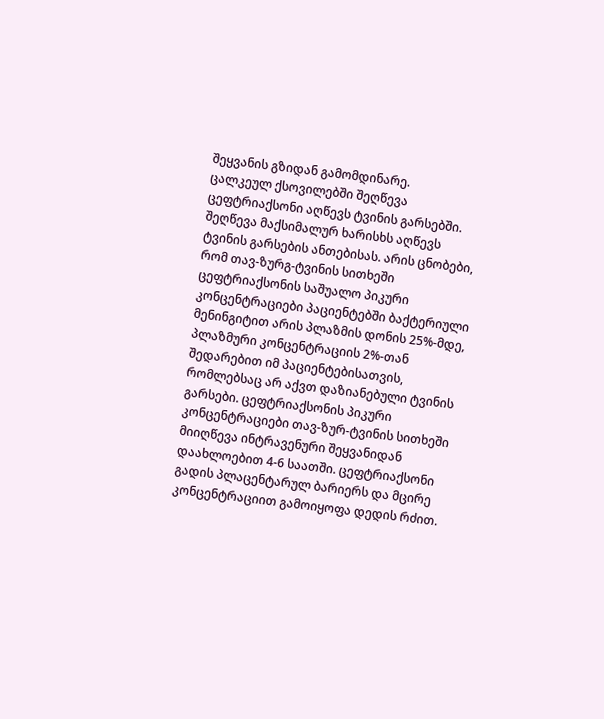შეყვანის გზიდან გამომდინარე.
ცალკეულ ქსოვილებში შეღწევა
ცეფტრიაქსონი აღწევს ტვინის გარსებში. შეღწევა მაქსიმალურ ხარისხს აღწევს ტვინის გარსების ანთებისას. არის ცნობები, რომ თავ-ზურგ-ტვინის სითხეში ცეფტრიაქსონის საშუალო პიკური კონცენტრაციები პაციენტებში ბაქტერიული მენინგიტით არის პლაზმის დონის 25%-მდე, პლაზმური კონცენტრაციის 2%-თან შედარებით იმ პაციენტებისათვის, რომლებსაც არ აქვთ დაზიანებული ტვინის გარსები. ცეფტრიაქსონის პიკური კონცენტრაციები თავ-ზურ-ტვინის სითხეში მიიღწევა ინტრავენური შეყვანიდან დაახლოებით 4-6 საათში. ცეფტრიაქსონი გადის პლაცენტარულ ბარიერს და მცირე კონცენტრაციით გამოიყოფა დედის რძით.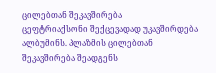ცილებთან შეკავშირება
ცეფტრიაქსონი შექცევადად უკავშირდება ალბუმინს. პლაზმის ცილებთან შეკავშირება შეადგენს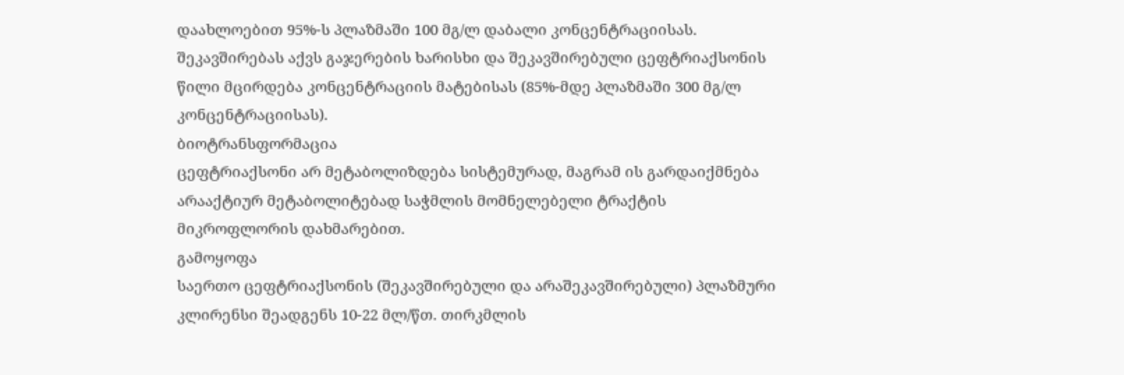დაახლოებით 95%-ს პლაზმაში 100 მგ/ლ დაბალი კონცენტრაციისას. შეკავშირებას აქვს გაჯერების ხარისხი და შეკავშირებული ცეფტრიაქსონის წილი მცირდება კონცენტრაციის მატებისას (85%-მდე პლაზმაში 300 მგ/ლ კონცენტრაციისას).
ბიოტრანსფორმაცია
ცეფტრიაქსონი არ მეტაბოლიზდება სისტემურად, მაგრამ ის გარდაიქმნება არააქტიურ მეტაბოლიტებად საჭმლის მომნელებელი ტრაქტის მიკროფლორის დახმარებით.
გამოყოფა
საერთო ცეფტრიაქსონის (შეკავშირებული და არაშეკავშირებული) პლაზმური კლირენსი შეადგენს 10-22 მლ/წთ. თირკმლის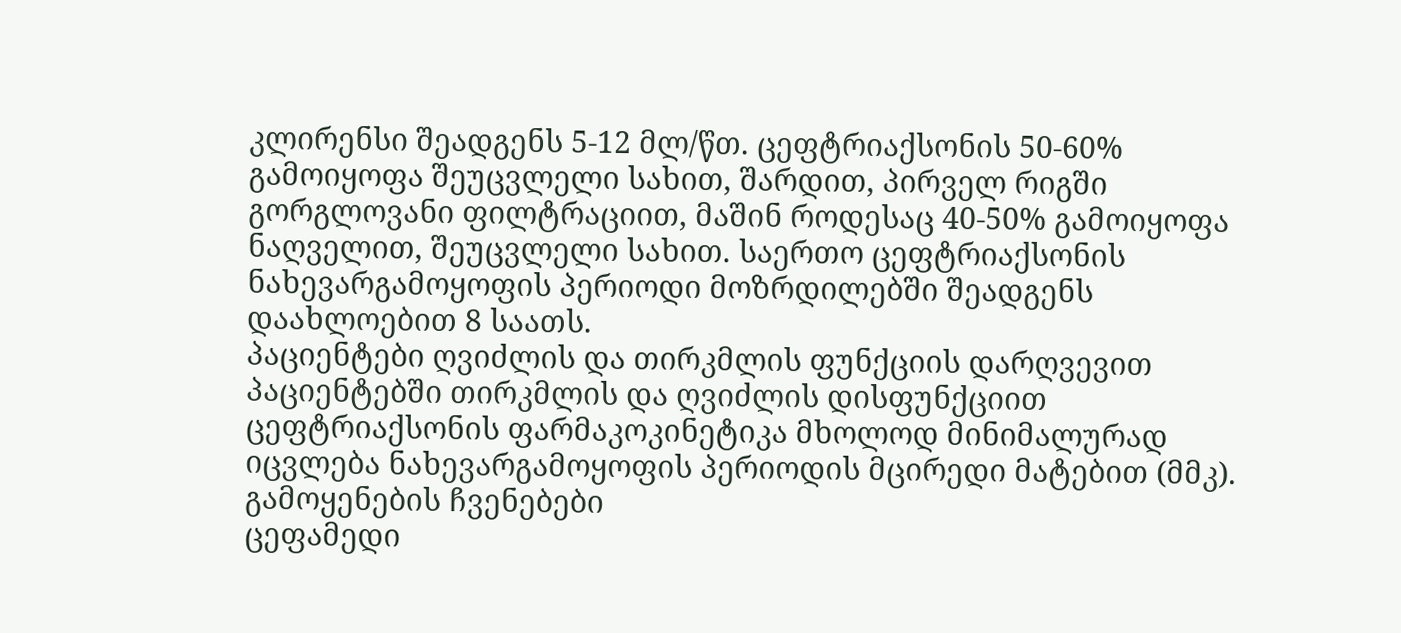კლირენსი შეადგენს 5-12 მლ/წთ. ცეფტრიაქსონის 50-60% გამოიყოფა შეუცვლელი სახით, შარდით, პირველ რიგში გორგლოვანი ფილტრაციით, მაშინ როდესაც 40-50% გამოიყოფა ნაღველით, შეუცვლელი სახით. საერთო ცეფტრიაქსონის ნახევარგამოყოფის პერიოდი მოზრდილებში შეადგენს დაახლოებით 8 საათს.
პაციენტები ღვიძლის და თირკმლის ფუნქციის დარღვევით
პაციენტებში თირკმლის და ღვიძლის დისფუნქციით ცეფტრიაქსონის ფარმაკოკინეტიკა მხოლოდ მინიმალურად იცვლება ნახევარგამოყოფის პერიოდის მცირედი მატებით (მმკ).
გამოყენების ჩვენებები
ცეფამედი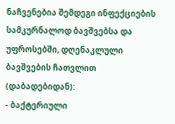ნაჩვენებია შემდეგი ინფექციების სამკურნალოდ ბავშვებსა და უფროსებში, დღენაკლული ბავშვების ჩათვლით (დაბადებიდან):
- ბაქტერიული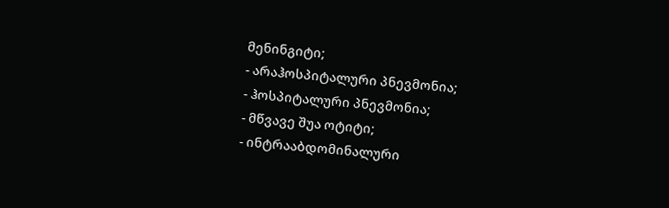მენინგიტი;
- არაჰოსპიტალური პნევმონია;
- ჰოსპიტალური პნევმონია;
- მწვავე შუა ოტიტი;
- ინტრააბდომინალური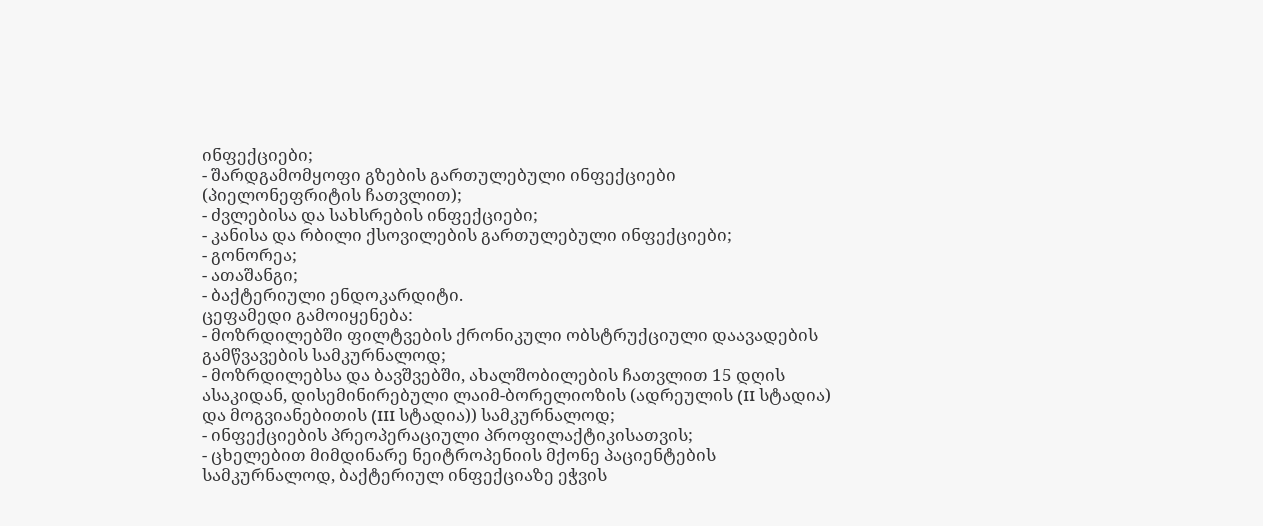ინფექციები;
- შარდგამომყოფი გზების გართულებული ინფექციები (პიელონეფრიტის ჩათვლით);
- ძვლებისა და სახსრების ინფექციები;
- კანისა და რბილი ქსოვილების გართულებული ინფექციები;
- გონორეა;
- ათაშანგი;
- ბაქტერიული ენდოკარდიტი.
ცეფამედი გამოიყენება:
- მოზრდილებში ფილტვების ქრონიკული ობსტრუქციული დაავადების გამწვავების სამკურნალოდ;
- მოზრდილებსა და ბავშვებში, ახალშობილების ჩათვლით 15 დღის ასაკიდან, დისემინირებული ლაიმ-ბორელიოზის (ადრეულის (II სტადია) და მოგვიანებითის (III სტადია)) სამკურნალოდ;
- ინფექციების პრეოპერაციული პროფილაქტიკისათვის;
- ცხელებით მიმდინარე ნეიტროპენიის მქონე პაციენტების სამკურნალოდ, ბაქტერიულ ინფექციაზე ეჭვის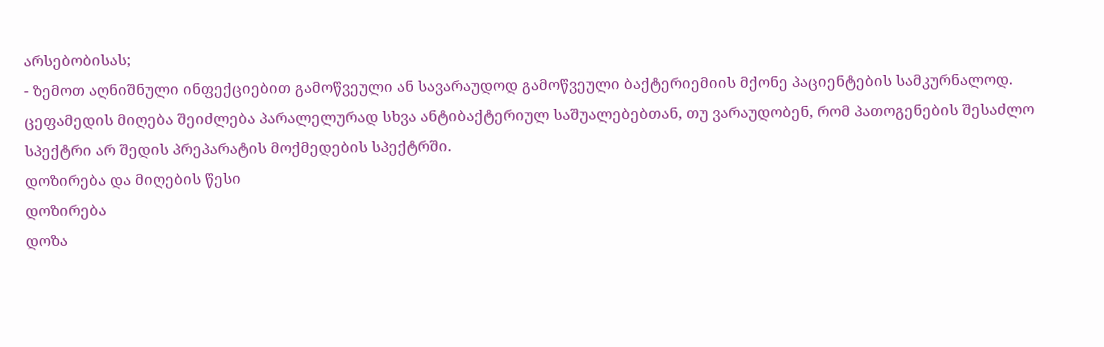არსებობისას;
- ზემოთ აღნიშნული ინფექციებით გამოწვეული ან სავარაუდოდ გამოწვეული ბაქტერიემიის მქონე პაციენტების სამკურნალოდ.
ცეფამედის მიღება შეიძლება პარალელურად სხვა ანტიბაქტერიულ საშუალებებთან, თუ ვარაუდობენ, რომ პათოგენების შესაძლო სპექტრი არ შედის პრეპარატის მოქმედების სპექტრში.
დოზირება და მიღების წესი
დოზირება
დოზა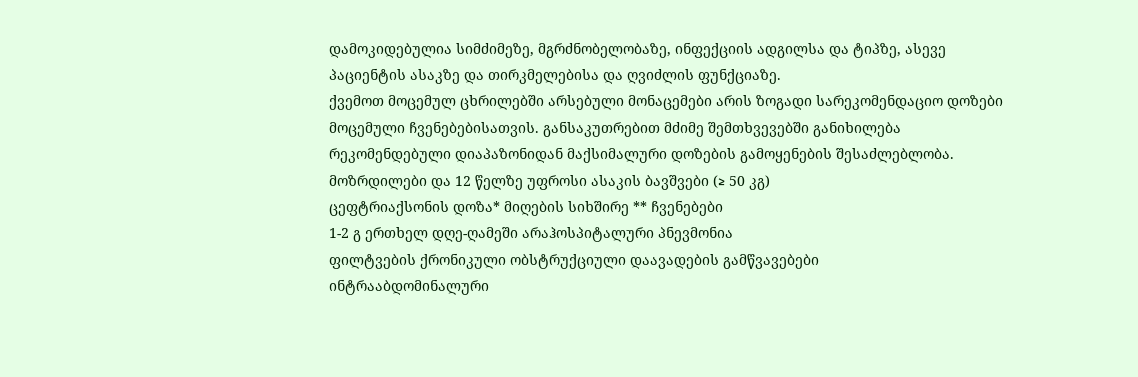დამოკიდებულია სიმძიმეზე, მგრძნობელობაზე, ინფექციის ადგილსა და ტიპზე, ასევე პაციენტის ასაკზე და თირკმელებისა და ღვიძლის ფუნქციაზე.
ქვემოთ მოცემულ ცხრილებში არსებული მონაცემები არის ზოგადი სარეკომენდაციო დოზები მოცემული ჩვენებებისათვის. განსაკუთრებით მძიმე შემთხვევებში განიხილება რეკომენდებული დიაპაზონიდან მაქსიმალური დოზების გამოყენების შესაძლებლობა.
მოზრდილები და 12 წელზე უფროსი ასაკის ბავშვები (≥ 50 კგ)
ცეფტრიაქსონის დოზა* მიღების სიხშირე ** ჩვენებები
1-2 გ ერთხელ დღე-ღამეში არაჰოსპიტალური პნევმონია
ფილტვების ქრონიკული ობსტრუქციული დაავადების გამწვავებები
ინტრააბდომინალური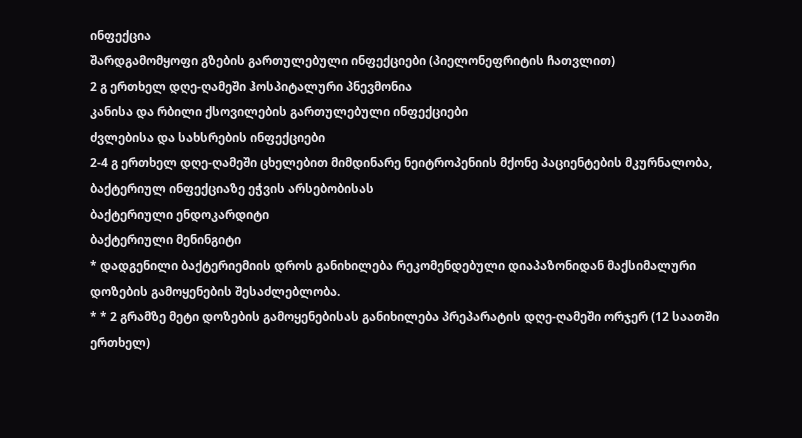ინფექცია
შარდგამომყოფი გზების გართულებული ინფექციები (პიელონეფრიტის ჩათვლით)
2 გ ერთხელ დღე-ღამეში ჰოსპიტალური პნევმონია
კანისა და რბილი ქსოვილების გართულებული ინფექციები
ძვლებისა და სახსრების ინფექციები
2-4 გ ერთხელ დღე-ღამეში ცხელებით მიმდინარე ნეიტროპენიის მქონე პაციენტების მკურნალობა, ბაქტერიულ ინფექციაზე ეჭვის არსებობისას
ბაქტერიული ენდოკარდიტი
ბაქტერიული მენინგიტი
* დადგენილი ბაქტერიემიის დროს განიხილება რეკომენდებული დიაპაზონიდან მაქსიმალური დოზების გამოყენების შესაძლებლობა.
* * 2 გრამზე მეტი დოზების გამოყენებისას განიხილება პრეპარატის დღე-ღამეში ორჯერ (12 საათში ერთხელ)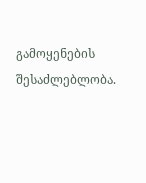გამოყენების შესაძლებლობა.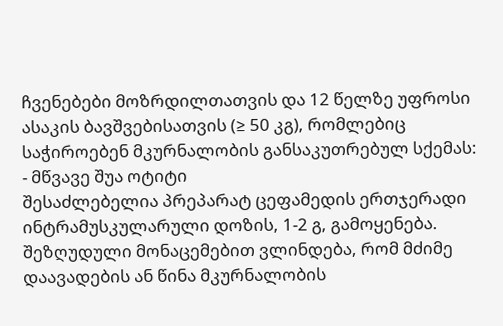ჩვენებები მოზრდილთათვის და 12 წელზე უფროსი ასაკის ბავშვებისათვის (≥ 50 კგ), რომლებიც საჭიროებენ მკურნალობის განსაკუთრებულ სქემას:
- მწვავე შუა ოტიტი
შესაძლებელია პრეპარატ ცეფამედის ერთჯერადი ინტრამუსკულარული დოზის, 1-2 გ, გამოყენება. შეზღუდული მონაცემებით ვლინდება, რომ მძიმე დაავადების ან წინა მკურნალობის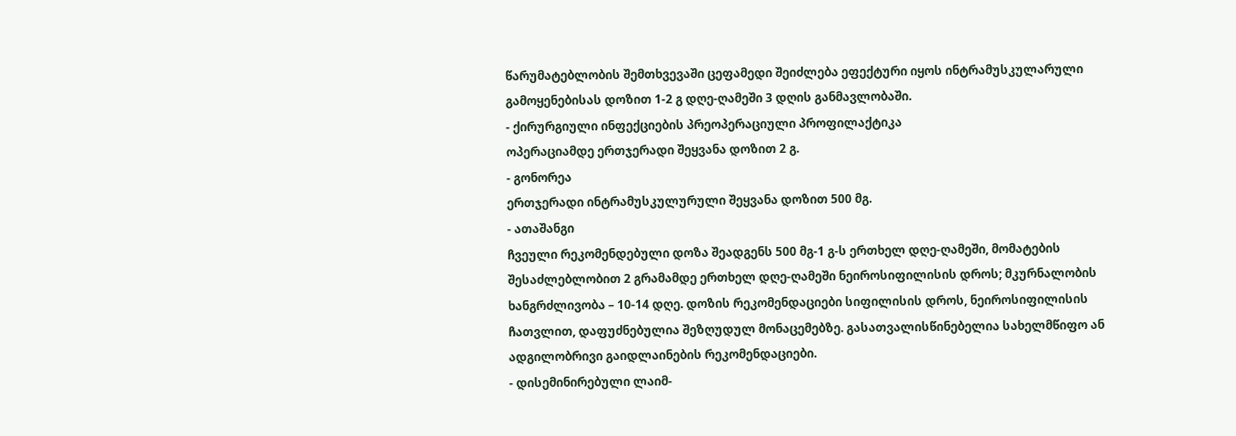წარუმატებლობის შემთხვევაში ცეფამედი შეიძლება ეფექტური იყოს ინტრამუსკულარული გამოყენებისას დოზით 1-2 გ დღე-ღამეში 3 დღის განმავლობაში.
- ქირურგიული ინფექციების პრეოპერაციული პროფილაქტიკა
ოპერაციამდე ერთჯერადი შეყვანა დოზით 2 გ.
- გონორეა
ერთჯერადი ინტრამუსკულურული შეყვანა დოზით 500 მგ.
- ათაშანგი
ჩვეული რეკომენდებული დოზა შეადგენს 500 მგ-1 გ-ს ერთხელ დღე-ღამეში, მომატების შესაძლებლობით 2 გრამამდე ერთხელ დღე-ღამეში ნეიროსიფილისის დროს; მკურნალობის ხანგრძლივობა – 10-14 დღე. დოზის რეკომენდაციები სიფილისის დროს, ნეიროსიფილისის ჩათვლით, დაფუძნებულია შეზღუდულ მონაცემებზე. გასათვალისწინებელია სახელმწიფო ან ადგილობრივი გაიდლაინების რეკომენდაციები.
- დისემინირებული ლაიმ-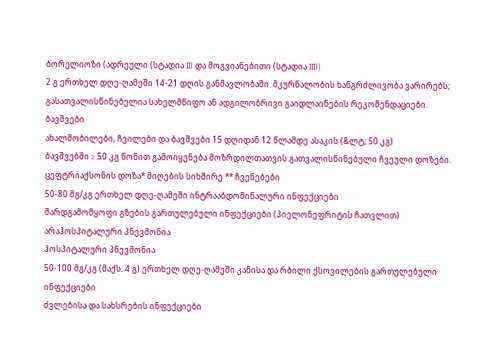ბორელიოზი (ადრეული (სტადია II) და მოგვიანებითი (სტადია III))
2 გ ერთხელ დღე-ღამეში 14-21 დღის განმავლობაში. მკურნალობის ხანგრძლივობა ვარირებს; გასათვალისწინებელია სახელმწიფო ან ადგილობრივი გაიდლაინების რეკომენდაციები.
ბავშვები
ახალშობილები, ჩვილები და ბავშვები 15 დღიდან 12 წლამდე ასაკის (&ლტ; 50 კგ)
ბავშვებში ≥ 50 კგ წონით გამოიყენება მოზრდილთათვის გათვალისწინებული ჩვეული დოზები.
ცეფტრიაქსონის დოზა* მიღების სიხშირე ** ჩვენებები
50-80 მგ/კგ ერთხელ დღე-ღამეში ინტრააბდომინალური ინფექციები
შარდგამომყოფი გზების გართულებული ინფექციები (პიელონეფრიტის ჩათვლით)
არაჰოსპიტალური პნევმონია
ჰოსპიტალური პნევმონია
50-100 მგ/კგ (მაქს. 4 გ) ერთხელ დღე-ღამეში კანისა და რბილი ქსოვილების გართულებული ინფექციები
ძვლებისა და სახსრების ინფექციები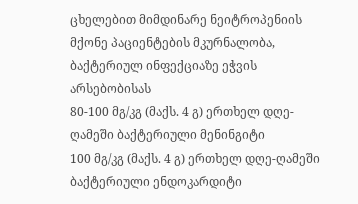ცხელებით მიმდინარე ნეიტროპენიის მქონე პაციენტების მკურნალობა, ბაქტერიულ ინფექციაზე ეჭვის არსებობისას
80-100 მგ/კგ (მაქს. 4 გ) ერთხელ დღე-ღამეში ბაქტერიული მენინგიტი
100 მგ/კგ (მაქს. 4 გ) ერთხელ დღე-ღამეში ბაქტერიული ენდოკარდიტი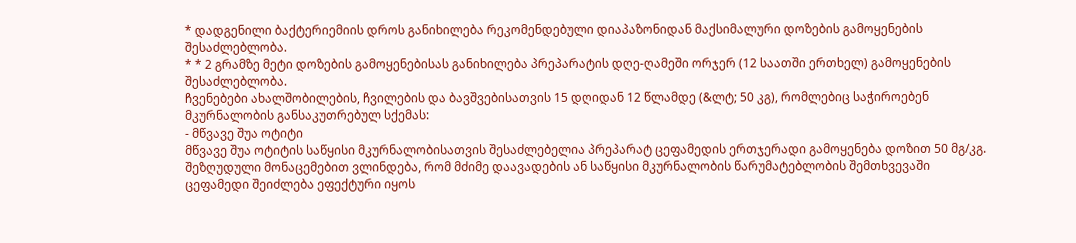* დადგენილი ბაქტერიემიის დროს განიხილება რეკომენდებული დიაპაზონიდან მაქსიმალური დოზების გამოყენების შესაძლებლობა.
* * 2 გრამზე მეტი დოზების გამოყენებისას განიხილება პრეპარატის დღე-ღამეში ორჯერ (12 საათში ერთხელ) გამოყენების შესაძლებლობა.
ჩვენებები ახალშობილების, ჩვილების და ბავშვებისათვის 15 დღიდან 12 წლამდე (&ლტ; 50 კგ), რომლებიც საჭიროებენ მკურნალობის განსაკუთრებულ სქემას:
- მწვავე შუა ოტიტი
მწვავე შუა ოტიტის საწყისი მკურნალობისათვის შესაძლებელია პრეპარატ ცეფამედის ერთჯერადი გამოყენება დოზით 50 მგ/კგ. შეზღუდული მონაცემებით ვლინდება, რომ მძიმე დაავადების ან საწყისი მკურნალობის წარუმატებლობის შემთხვევაში ცეფამედი შეიძლება ეფექტური იყოს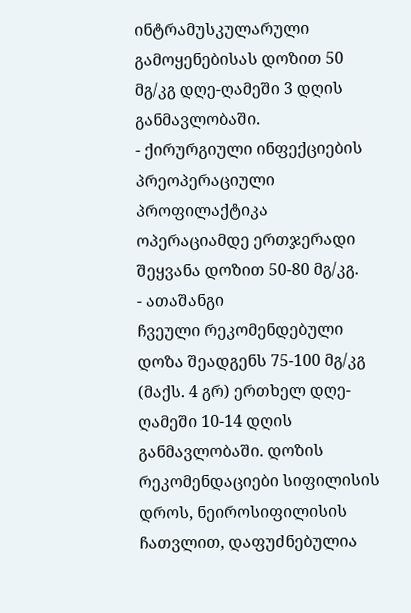ინტრამუსკულარული გამოყენებისას დოზით 50 მგ/კგ დღე-ღამეში 3 დღის განმავლობაში.
- ქირურგიული ინფექციების პრეოპერაციული პროფილაქტიკა
ოპერაციამდე ერთჯერადი შეყვანა დოზით 50-80 მგ/კგ.
- ათაშანგი
ჩვეული რეკომენდებული დოზა შეადგენს 75-100 მგ/კგ (მაქს. 4 გრ) ერთხელ დღე-ღამეში 10-14 დღის განმავლობაში. დოზის რეკომენდაციები სიფილისის დროს, ნეიროსიფილისის ჩათვლით, დაფუძნებულია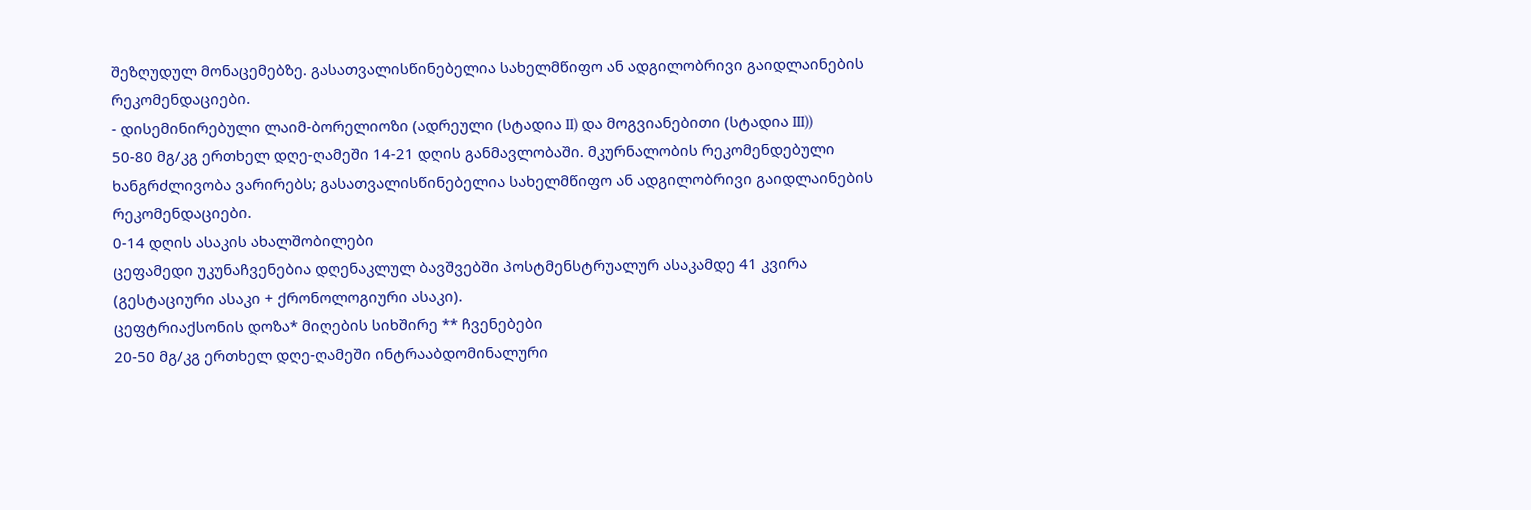შეზღუდულ მონაცემებზე. გასათვალისწინებელია სახელმწიფო ან ადგილობრივი გაიდლაინების რეკომენდაციები.
- დისემინირებული ლაიმ-ბორელიოზი (ადრეული (სტადია II) და მოგვიანებითი (სტადია III))
50-80 მგ/კგ ერთხელ დღე-ღამეში 14-21 დღის განმავლობაში. მკურნალობის რეკომენდებული ხანგრძლივობა ვარირებს; გასათვალისწინებელია სახელმწიფო ან ადგილობრივი გაიდლაინების რეკომენდაციები.
0-14 დღის ასაკის ახალშობილები
ცეფამედი უკუნაჩვენებია დღენაკლულ ბავშვებში პოსტმენსტრუალურ ასაკამდე 41 კვირა (გესტაციური ასაკი + ქრონოლოგიური ასაკი).
ცეფტრიაქსონის დოზა* მიღების სიხშირე ** ჩვენებები
20-50 მგ/კგ ერთხელ დღე-ღამეში ინტრააბდომინალური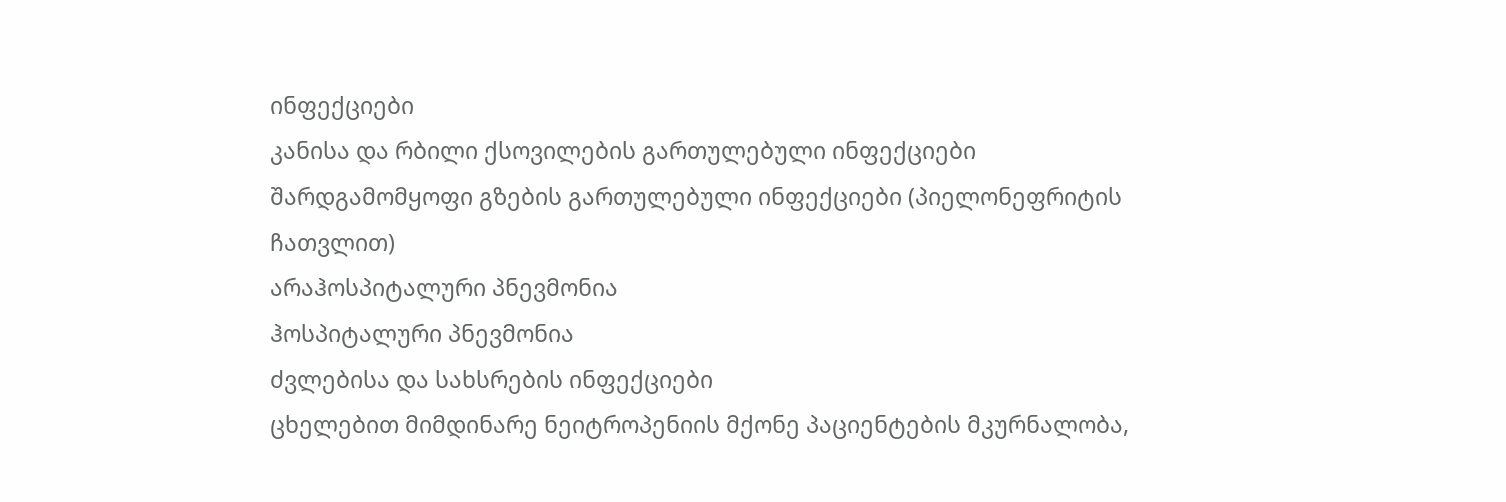ინფექციები
კანისა და რბილი ქსოვილების გართულებული ინფექციები
შარდგამომყოფი გზების გართულებული ინფექციები (პიელონეფრიტის ჩათვლით)
არაჰოსპიტალური პნევმონია
ჰოსპიტალური პნევმონია
ძვლებისა და სახსრების ინფექციები
ცხელებით მიმდინარე ნეიტროპენიის მქონე პაციენტების მკურნალობა,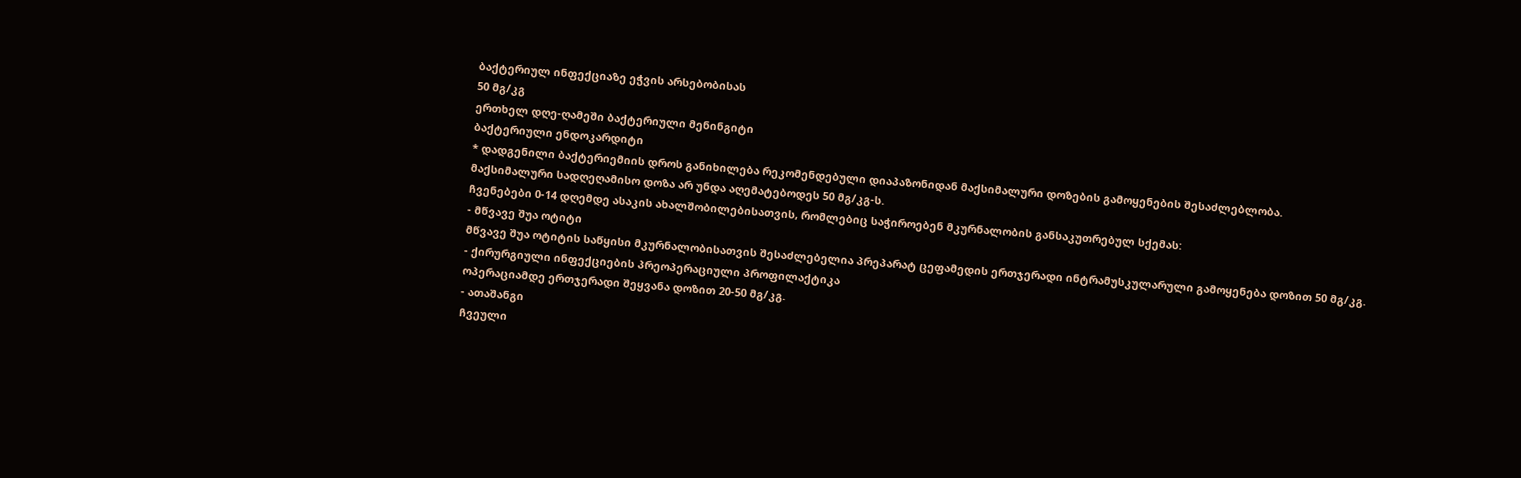ბაქტერიულ ინფექციაზე ეჭვის არსებობისას
50 მგ/კგ
ერთხელ დღე-ღამეში ბაქტერიული მენინგიტი
ბაქტერიული ენდოკარდიტი
* დადგენილი ბაქტერიემიის დროს განიხილება რეკომენდებული დიაპაზონიდან მაქსიმალური დოზების გამოყენების შესაძლებლობა.
მაქსიმალური სადღეღამისო დოზა არ უნდა აღემატებოდეს 50 მგ/კგ-ს.
ჩვენებები 0-14 დღემდე ასაკის ახალშობილებისათვის, რომლებიც საჭიროებენ მკურნალობის განსაკუთრებულ სქემას:
- მწვავე შუა ოტიტი
მწვავე შუა ოტიტის საწყისი მკურნალობისათვის შესაძლებელია პრეპარატ ცეფამედის ერთჯერადი ინტრამუსკულარული გამოყენება დოზით 50 მგ/კგ.
- ქირურგიული ინფექციების პრეოპერაციული პროფილაქტიკა
ოპერაციამდე ერთჯერადი შეყვანა დოზით 20-50 მგ/კგ.
- ათაშანგი
ჩვეული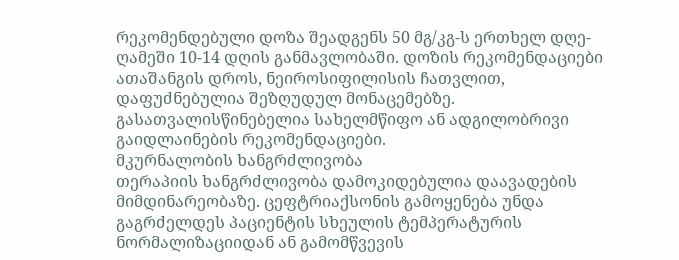რეკომენდებული დოზა შეადგენს 50 მგ/კგ-ს ერთხელ დღე-ღამეში 10-14 დღის განმავლობაში. დოზის რეკომენდაციები ათაშანგის დროს, ნეიროსიფილისის ჩათვლით, დაფუძნებულია შეზღუდულ მონაცემებზე. გასათვალისწინებელია სახელმწიფო ან ადგილობრივი გაიდლაინების რეკომენდაციები.
მკურნალობის ხანგრძლივობა
თერაპიის ხანგრძლივობა დამოკიდებულია დაავადების მიმდინარეობაზე. ცეფტრიაქსონის გამოყენება უნდა გაგრძელდეს პაციენტის სხეულის ტემპერატურის ნორმალიზაციიდან ან გამომწვევის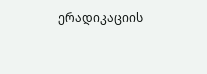ერადიკაციის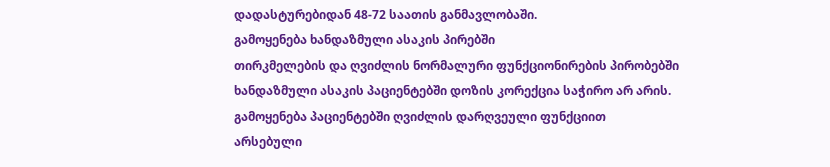დადასტურებიდან 48-72 საათის განმავლობაში.
გამოყენება ხანდაზმული ასაკის პირებში
თირკმელების და ღვიძლის ნორმალური ფუნქციონირების პირობებში ხანდაზმული ასაკის პაციენტებში დოზის კორექცია საჭირო არ არის.
გამოყენება პაციენტებში ღვიძლის დარღვეული ფუნქციით
არსებული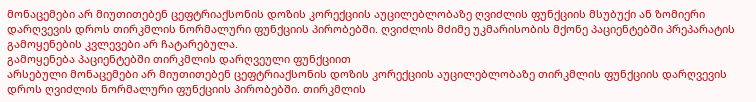მონაცემები არ მიუთითებენ ცეფტრიაქსონის დოზის კორექციის აუცილებლობაზე ღვიძლის ფუნქციის მსუბუქი ან ზომიერი დარღვევის დროს თირკმლის ნორმალური ფუნქციის პირობებში. ღვიძლის მძიმე უკმარისობის მქონე პაციენტებში პრეპარატის გამოყენების კვლევები არ ჩატარებულა.
გამოყენება პაციენტებში თირკმლის დარღვეული ფუნქციით
არსებული მონაცემები არ მიუთითებენ ცეფტრიაქსონის დოზის კორექციის აუცილებლობაზე თირკმლის ფუნქციის დარღვევის დროს ღვიძლის ნორმალური ფუნქციის პირობებში. თირკმლის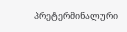პრეტერმინალური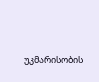უკმარისობის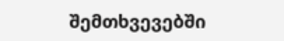შემთხვევებში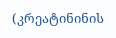(კრეატინინის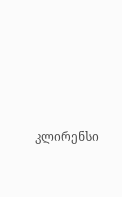კლირენსი